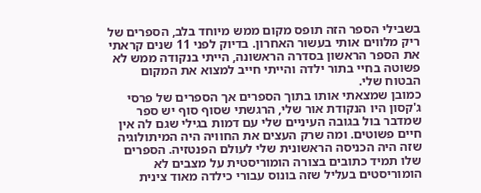בשבילי הספר הזה תופס מקום ממש מיוחד בלב, הספרים של ריק מלווים אותי בעשור האחרון. בדיוק לפני 11 שנים קראתי את הספר הראשון בסדרה הראשונה, הייתי בנקודה ממש לא פשוטה בחיי בתור ילדה והייתי חייב למצוא את המקום הבטוח שלי.
כמובן שמצאתי אותו בתוך הספרים אך הספרים של פרסי ג'קסון היו הנקודת אור שלי, הרגשתי שסוף סוף יש ספר שמדבר בול בגובה העיניים שלי עם דמות בגילי שגם לה אין חיים פשוטים. ומה שרק העצים את החוויה היה המיתולוגיה שזה היה הכניסה הראשונית שלי לעולם הפנטזיה. הספרים שלו תמיד כתובים בצורה הומוריסטית על מצבים לא הומוריסטים בעליל שזה בונוס עבורי כילדה מאוד צינית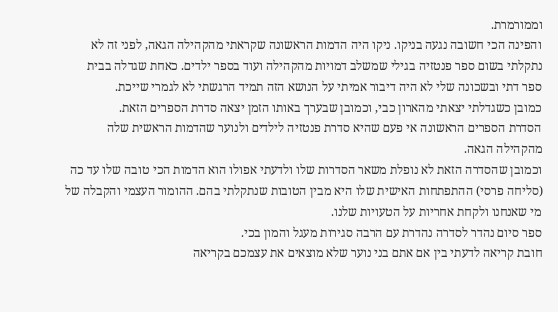וממורמרת.
והפינה הכי חשובה נגעה בניקו. ניקו היה הדמות הראשונה שקראתי מהקהילה הגאה, לפני זה לא נתקלתי בשום ספר פנטזיה בגילי שמשלב דמויות מהקהילה ועוד בספר ילדים. כאחת שגדלה בבית ספר דתי ובשכונה שלי לא היה דיבור אמיתי על הנושא הזה תמיד הרגשתי לא לגמרי שייכת.
כמובן כשגדלתי יצאתי מהארון כבי, וכמובן שבערך באותו הזמן יצאה סדרת הספרים הזאת.
הסדרת הספרים הראשונה אי פעם שהיא סדרת פנטזיה לילדים ולנוער שהדמות הראשית שלה מהקהילה הגאה.
וכמובן שהסדרה הזאת לא נופלת משאר הסדרות שלו ולדעתי אפולו הוא הדמות הכי טובה שלו עד כה (סליחה פרסי) ההתפתחות האישית שלו היא מבין הטובות שנתקלתי בהם. ההומור העצמי והקבלה של מי שאנחנו ולקחת אחריות על הטעויות שלנו.
ספר סיום נהדר לסדרה נהדרת עם הרבה סגירות מעגל והמון בכי.
חובת קריאה לדעתי בין אם אתם בני נוער שלא מוצאים את עצמכם בקריאה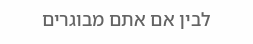לבין אם אתם מבוגרים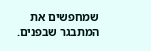שמחפשים את המתבגר שבפנים.